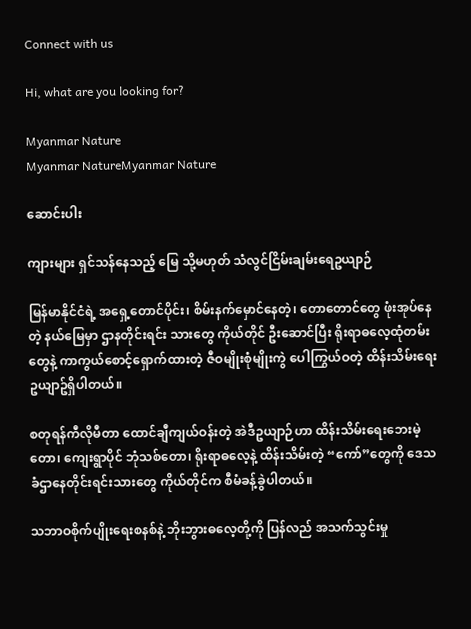Connect with us

Hi, what are you looking for?

Myanmar Nature
Myanmar NatureMyanmar Nature

ဆောင်းပါး

ကျားများ ရှင်သန်နေသည့် မြေ သို့မဟုတ် သံလွင်ငြိမ်းချမ်းရေဥယျာဉ်

မြန်မာနိုင်ငံရဲ့ အရှေ့တောင်ပိုင်း၊ စိမ်းနက်မှောင်နေတဲ့၊ တောတောင်တွေ ဖုံးအုပ်နေတဲ့ နယ်မြေမှာ ဌာနတိုင်းရင်း သားတွေ ကိုယ်တိုင် ဦးဆောင်ပြီး ရိုးရာဓလေ့ထုံတမ်းတွေနဲ့ ကာကွယ်စောင့်ရှောက်ထားတဲ့ ဇီဝမျိုးစုံမျိုးကွဲ ပေါကြွယ်ဝတဲ့ ထိန်းသိမ်းရေး ဥယျာဥ်ရှိပါတယ်။

စတုရန်ကီလိုမီတာ ထောင်ချီကျယ်ဝန်းတဲ့ အဲဒီဥယျာဉ်ဟာ ထိန်းသိမ်းရေးဘေးမဲ့တော၊ ကျေးရွာပိုင် ဘုံသစ်တော၊ ရိုးရာဓလေ့နဲ့ ထိန်းသိမ်းတဲ့ “ကော်”တွေကို ဒေသခံဌာနေတိုင်းရင်းသားတွေ ကိုယ်တိုင်က စီမံခန့်ခွဲပါတယ်။

သဘာဝစိုက်ပျိုးရေးစနစ်နဲ့ ဘိုးဘွားဓလေ့တို့ကို ပြန်လည် အသက်သွင်းမှု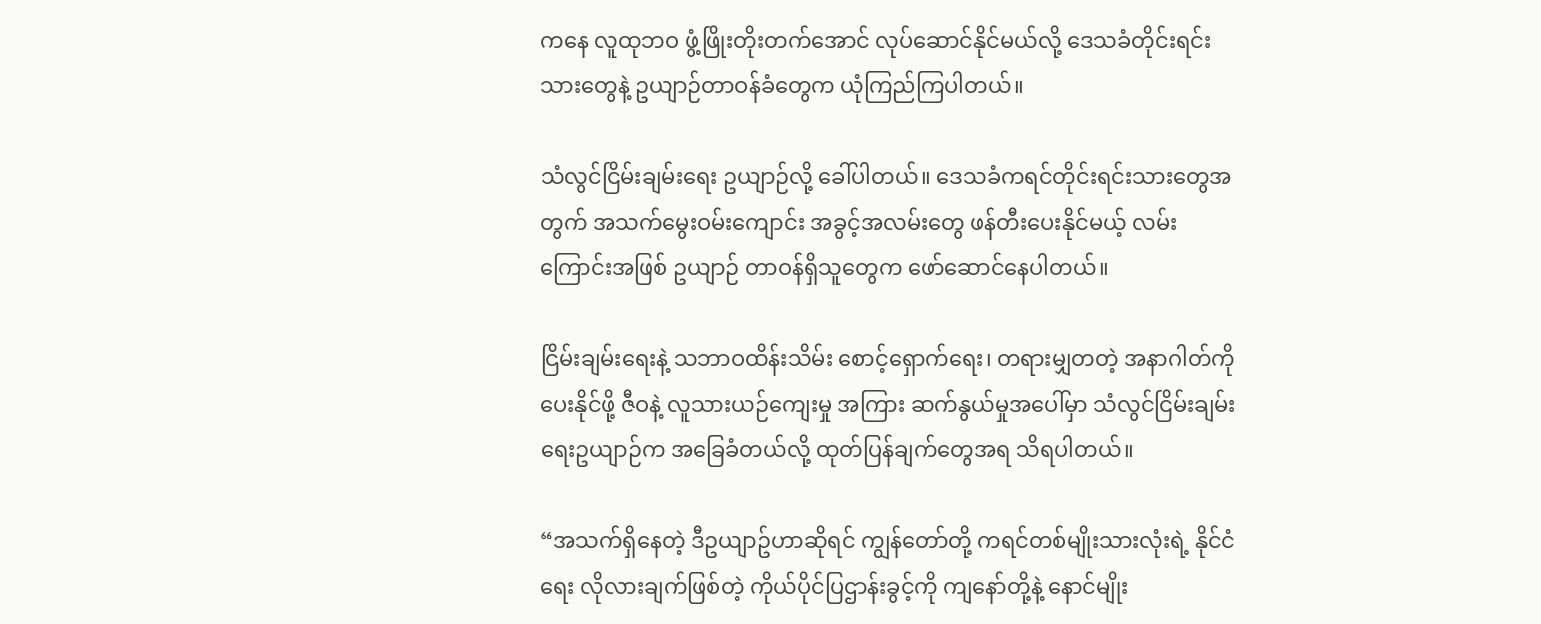ကနေ လူထုဘဝ ဖွံ့ဖြိုးတိုးတက်အောင် လုပ်ဆောင်နိုင်မယ်လို့ ဒေသခံတိုင်းရင်းသားတွေနဲ့ ဥယျာဉ်တာဝန်ခံတွေက ယုံကြည်ကြပါတယ်။

သံလွင်ငြိမ်းချမ်းရေး ဥယျာဉ်လို့ ခေါ်ပါတယ်။ ဒေသခံကရင်တိုင်းရင်းသားတွေအတွက် အသက်မွေးဝမ်းကျောင်း အခွင့်အလမ်းတွေ ဖန်တီးပေးနိုင်မယ့် လမ်းကြောင်းအဖြစ် ဥယျာဉ် တာဝန်ရှိသူတွေက ဖော်ဆောင်နေပါတယ်။

ငြိမ်းချမ်းရေးနဲ့ သဘာဝထိန်းသိမ်း စောင့်ရှောက်ရေး၊ တရားမျှတတဲ့ အနာဂါတ်ကို ပေးနိုင်ဖို့ ဇီဝနဲ့ လူသားယဉ်ကျေးမှု အကြား ဆက်နွယ်မှုအပေါ်မှာ သံလွင်ငြိမ်းချမ်းရေးဥယျာဉ်က အခြေခံတယ်လို့ ထုတ်ပြန်ချက်တွေအရ သိရပါတယ်။

“အသက်ရှိနေတဲ့ ဒီဥယျာဥ်ဟာဆိုရင် ကျွန်တော်တို့ ကရင်တစ်မျိုးသားလုံးရဲ့ နိုင်ငံရေး လိုလားချက်ဖြစ်တဲ့ ကိုယ်ပိုင်ပြဌာန်းခွင့်ကို ကျနော်တို့နဲ့ နောင်မျိုး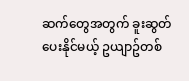ဆက်တွေအတွက် ခူးဆွတ်ပေးနိုင်မယ့် ဥယျာဥ်တစ်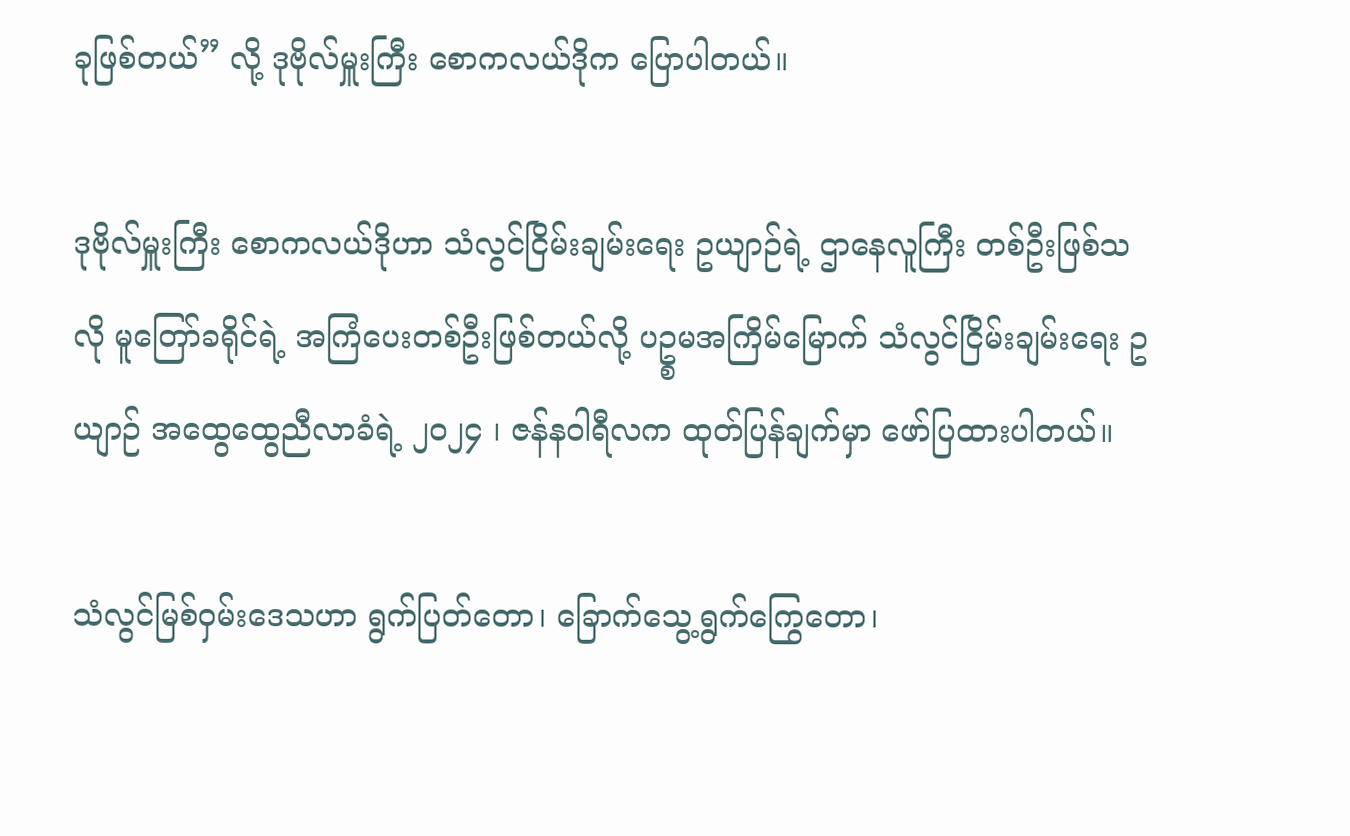ခုဖြစ်တယ်” လို့ ဒုဗိုလ်မှူးကြီး စောကလယ်ဒိုက ပြောပါတယ်။

ဒုဗိုလ်မှူးကြီး စောကလယ်ဒိုဟာ သံလွင်ငြိမ်းချမ်းရေး ဥယျာဉ်ရဲ့ ဌာနေလူကြီး တစ်ဦးဖြစ်သလို မူတြော်ခရိုင်ရဲ့ အကြံပေးတစ်ဦးဖြစ်တယ်လို့ ပဥ္စမအကြိမ်မြောက် သံလွင်ငြိမ်းချမ်းရေး ဥယျာဉ် အထွေထွေညီလာခံရဲ့ ၂၀၂၄ ၊ ဇန်နဝါရီလက ထုတ်ပြန်ချက်မှာ ဖော်ပြထားပါတယ်။

သံလွင်မြစ်ဝှမ်းဒေသဟာ ရွက်ပြတ်တော၊ ခြောက်သွေ့ရွက်ကြွေတော၊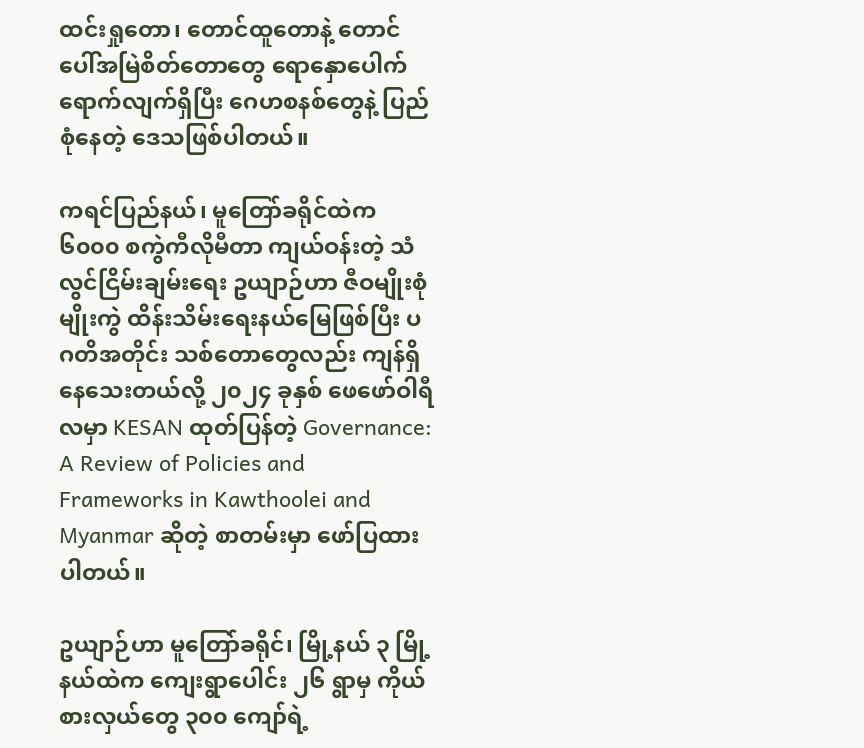ထင်းရှုတော၊ တောင်ထူတောနဲ့ တောင်ပေါ်အမြဲစိတ်တောတွေ ရောနှောပေါက်ရောက်လျက်ရှိပြီး ဂေဟစနစ်တွေနဲ့ ပြည်စုံနေတဲ့ ဒေသဖြစ်ပါတယ်။

ကရင်ပြည်နယ်၊ မူတြော်ခရိုင်ထဲက ၆၀၀၀ စကွဲကီလိုမီတာ ကျယ်ဝန်းတဲ့ သံလွင်ငြိမ်းချမ်းရေး ဥယျာဉ်ဟာ ဇီဝမျိုးစုံမျိုးကွဲ ထိန်းသိမ်းရေးနယ်မြေဖြစ်ပြီး ပဂတိအတိုင်း သစ်တောတွေလည်း ကျန်ရှိနေသေးတယ်လို့ ၂၀၂၄ ခုနှစ် ဖေဖော်ဝါရီလမှာ KESAN ထုတ်ပြန်တဲ့ Governance: A Review of Policies and Frameworks in Kawthoolei and Myanmar ဆိုတဲ့ စာတမ်းမှာ ဖော်ပြထားပါတယ်။

ဥယျာဉ်ဟာ မူတြော်ခရိုင်၊ မြို့နယ် ၃ မြို့နယ်ထဲက ကျေးရွာပေါင်း ၂၆ ရွာမှ ကိုယ်စားလှယ်တွေ ၃၀၀ ကျော်ရဲ့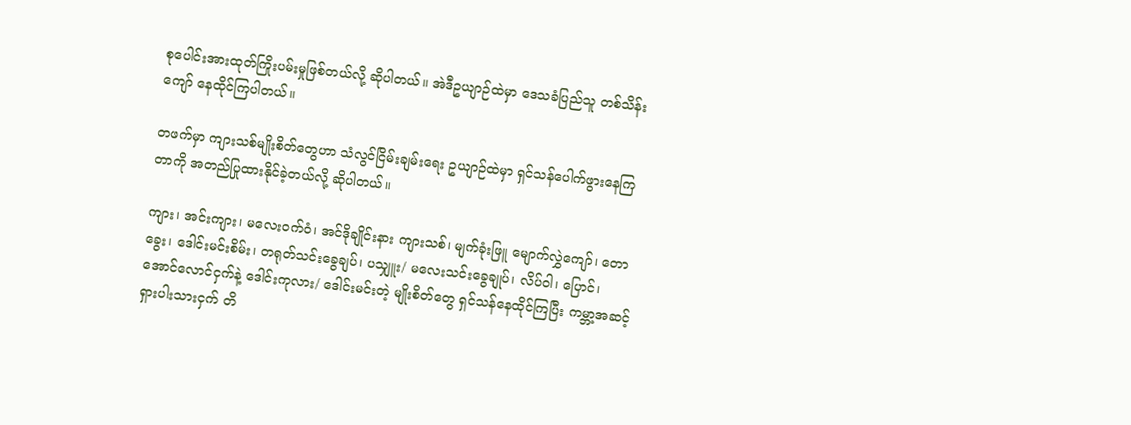စုပေါင်းအားထုတ်ကြိုးပမ်းမှုဖြစ်တယ်လို့ ဆိုပါတယ်။ အဲဒီဥယျာဉ်ထဲမှာ ဒေသခံပြည်သူ တစ်သိန်းကျော် နေထိုင်ကြပါတယ်။

တဖက်မှာ ကျားသစ်မျိုးစိတ်တွေဟာ သံလွင်ငြိမ်းချမ်းရေး ဥယျာဉ်ထဲမှာ ရှင်သန်ပေါက်ဖွားနေကြတာကို အတည်ပြုထားနိုင်ခဲ့တယ်လို့ ဆိုပါတယ်။

ကျား၊ အင်းကျား၊ မလေးဝက်ဝံ၊ အင်ဒိုချိုင်းနား ကျားသစ်၊ မျက်ခုံးဖြူ မျောက်လွှဲကျော်၊ တောခွေး၊ ဒေါင်းမင်းစိမ်း၊ တရုတ်သင်းခွေချပ်၊ ပသျှူး/ မလေးသင်းခွေချုပ်၊ လိပ်ဝါ၊ ပြောင်၊ အောင်လောင်ငှက်နဲ့ ဒေါင်းကုလား/ ဒေါင်းမင်းတဲ့ မျိုးစိတ်တွေ ရှင်သန်နေထိုင်ကြပြီး ကမ္ဘာ့အဆင့် ရှားပါးသားငှက် တိ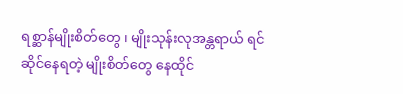ရစ္ဆာန်မျိုးစိတ်တွေ ၊ မျိုးသုန်းလုအန္တရာယ် ရင်ဆိုင်နေရတဲ့ မျိုးစိတ်တွေ နေထိုင်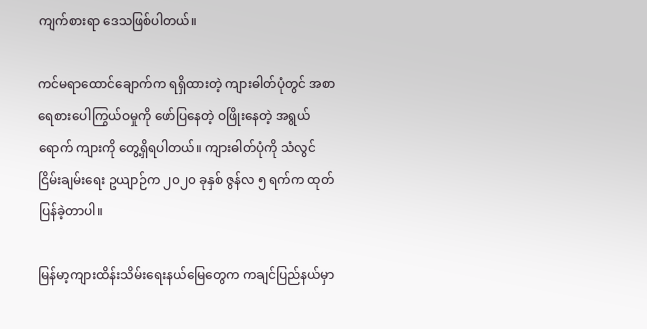ကျက်စားရာ ဒေသဖြစ်ပါတယ်။

ကင်မရာထောင်ချောက်က ရရှိထားတဲ့ ကျားဓါတ်ပုံတွင် အစာရေစားပေါကြွယ်ဝမှုကို ဖော်ပြနေတဲ့ ဝဖြိုးနေတဲ့ အရွယ်ရောက် ကျားကို တွေ့ရှိရပါတယ်။ ကျားဓါတ်ပုံကို သံလွင်ငြိမ်းချမ်းရေး ဥယျာဉ်က ၂၀၂၀ ခုနှစ် ဇွန်လ ၅ ရက်က ထုတ်ပြန်ခဲ့တာပါ။

မြန်မာ့ကျားထိန်းသိမ်းရေးနယ်မြေတွေက ကချင်ပြည်နယ်မှာ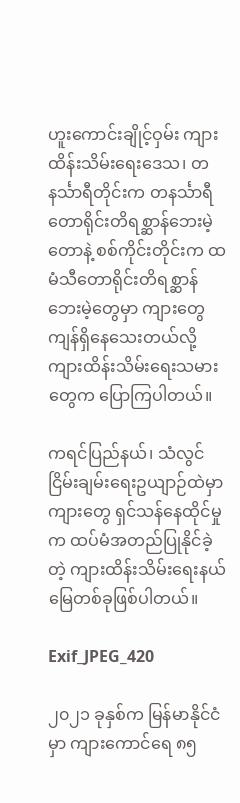ဟူးကောင်းချိုင့်ဝှမ်း ကျားထိန်းသိမ်းရေးဒေသ၊ တနင်္သာရီတိုင်းက တနင်္သာရီတောရိုင်းတိရစ္ဆာန်ဘေးမဲ့တောနဲ့ စစ်ကိုင်းတိုင်းက ထမံသီတောရိုင်းတိရစ္ဆာန်ဘေးမဲ့တွေမှာ ကျားတွေ ကျန်ရှိနေသေးတယ်လို့ ကျားထိန်းသိမ်းရေးသမားတွေက ပြောကြပါတယ်။

ကရင်ပြည်နယ်၊ သံလွင်ငြိမ်းချမ်းရေးဥယျာဉ်ထဲမှာ ကျားတွေ ရှင်သန်နေထိုင်မှုက ထပ်မံအတည်ပြုနိုင်ခဲ့တဲ့ ကျားထိန်းသိမ်းရေးနယ်မြေတစ်ခုဖြစ်ပါတယ်။

Exif_JPEG_420

၂၀၂၁ ခုနှစ်က မြန်မာနိုင်ငံမှာ ကျားကောင်ရေ ၈၅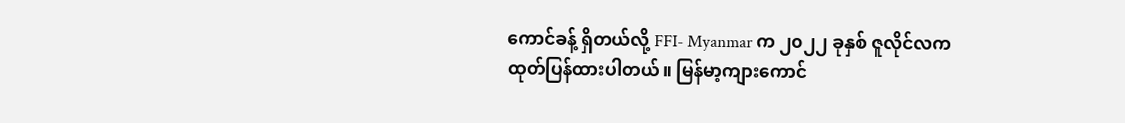ကောင်ခန့် ရှိတယ်လို့ FFI- Myanmar က ၂၀၂၂ ခုနှစ် ဇူလိုင်လက ထုတ်ပြန်ထားပါတယ်။ မြန်မာ့ကျားကောင်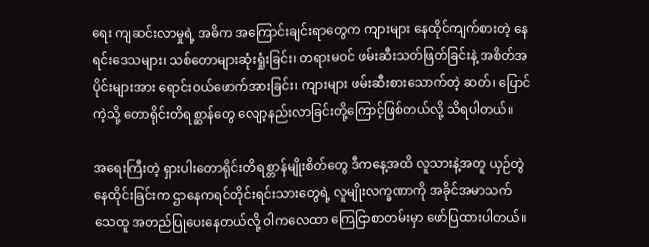ရေး ကျဆင်းလာမှုရဲ့ အဓိက အကြောင်းချင်းရာတွေက ကျားများ နေထိုင်ကျက်စားတဲ့ နေရင်းဒေသများ၊ သစ်တောများဆုံးရှုံးခြင်း၊ တရားမဝင် ဖမ်းဆီးသတ်ဖြတ်ခြင်းနဲ့ အစိတ်အပိုင်းများအား ရောင်းဝယ်ဖောက်အားခြင်း၊ ကျားများ ဖမ်းဆီးစားသောက်တဲ့ ဆတ်၊ ပြောင်ကဲ့သို့ တောရိုင်းတိရစ္ဆာန်တွေ လျော့နည်းလာခြင်းတို့ကြောင့်ဖြစ်တယ်လို့ သိရပါတယ်။

အရေးကြီးတဲ့ ရှားပါးတောရိုင်းတိရစ္တာန်မျိုးစိတ်တွေ ဒီကနေ့အထိ လူသားနဲ့အတူ ယှဉ်တွဲနေထိုင်းခြင်းက ဌာနေကရင်တိုင်းရင်းသားတွေရဲ့ လူမျိုးလက္ခဏာကို အခိုင်အမာသက်သေထူ အတည်ပြုပေးနေတယ်လို့ ဝါကလေထာ ကြေငြာစာတမ်းမှာ ဖော်ပြထားပါတယ်။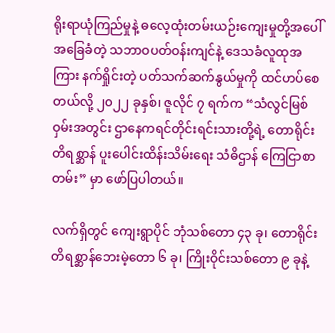ရိုးရာယုံကြည်မှုနဲ့ ဓလေ့ထုံးတမ်းယဉ်းကျေးမှုတို့အပေါ် အခြေခံတဲ့ သဘာဝပတ်ဝန်းကျင်နဲ့ ဒေသခံလူထုအကြား နက်ရှိုင်းတဲ့ ပတ်သက်ဆက်နွယ်မှုကို ထင်ဟပ်စေတယ်လို့ ၂၀၂၂ ခုနှစ်၊ ဇူလိုင် ၇ ရက်က “သံလွင်မြစ်ဝှမ်းအတွင်း ဌာနေကရင်တိုင်းရင်းသားတို့ရဲ့ တောရိုင်းတိရစ္ဆာန် ပူးပေါင်းထိန်းသိမ်းရေး သံဓိဌာန် ကြေငြာစာတမ်း” မှာ ဖော်ပြပါတယ်။

လက်ရှိတွင် ကျေးရွာပိုင် ဘုံသစ်တော ၄၃ ခု၊ တောရိုင်းတိရစ္ဆာန်ဘေးမဲ့တော ၆ ခု၊ ကြိုးဝိုင်းသစ်တော ၉ ခုနဲ့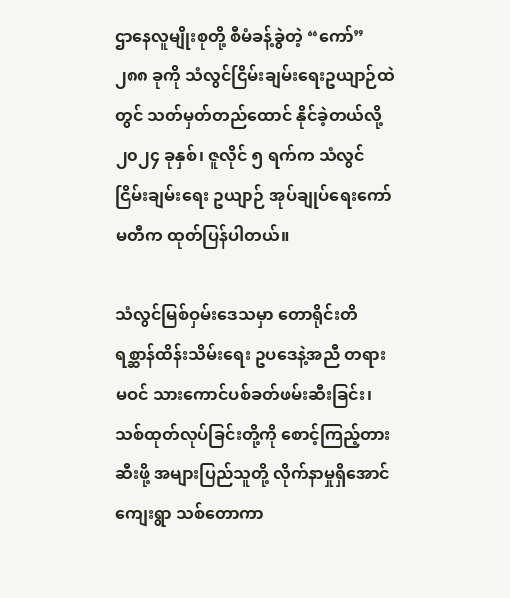ဌာနေလူမျိုးစုတို့ စီမံခန့်ခွဲတဲ့ “ကော်” ၂၈၈ ခုကို သံလွင်ငြိမ်းချမ်းရေးဥယျာဉ်ထဲတွင် သတ်မှတ်တည်ထောင် နိုင်ခဲ့တယ်လို့ ၂၀၂၄ ခုနှစ်၊ ဇူလိုင် ၅ ရက်က သံလွင်ငြိမ်းချမ်းရေး ဥယျာဉ် အုပ်ချုပ်ရေးကော်မတီက ထုတ်ပြန်ပါတယ်။

သံလွင်မြစ်ဝှမ်းဒေသမှာ တောရိုင်းတိရစ္ဆာန်ထိန်းသိမ်းရေး ဥပဒေနဲ့အညီ တရားမဝင် သားကောင်ပစ်ခတ်ဖမ်းဆီးခြင်း၊ သစ်ထုတ်လုပ်ခြင်းတို့ကို စောင့်ကြည့်တားဆီးဖို့ အများပြည်သူတို့ လိုက်နာမှုရှိအောင် ကျေးရွာ သစ်တောကာ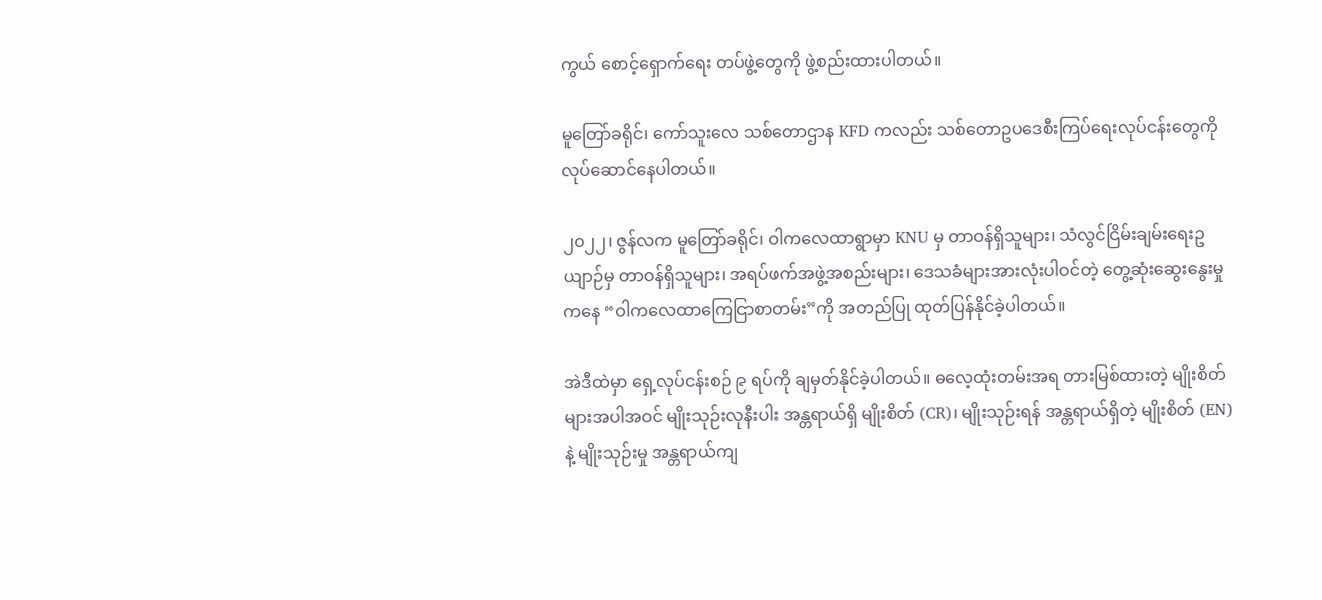ကွယ် စောင့်ရှောက်ရေး တပ်ဖွဲ့တွေကို ဖွဲ့စည်းထားပါတယ်။

မူတြော်ခရိုင်၊ ကော်သူးလေ သစ်တောဌာန KFD ကလည်း သစ်တောဥပဒေစီးကြပ်ရေးလုပ်ငန်းတွေကို လုပ်ဆောင်နေပါတယ်။

၂၀၂၂၊ ဇွန်လက မူတြော်ခရိုင်၊ ဝါကလေထာရွာမှာ KNU မှ တာဝန်ရှိသူများ၊ သံလွင်ငြိမ်းချမ်းရေးဥယျာဉ်မှ တာဝန်ရှိသူများ၊ အရပ်ဖက်အဖွဲ့အစည်းများ၊ ဒေသခံများအားလုံးပါဝင်တဲ့ တွေ့ဆုံးဆွေးနွေးမှုကနေ “ဝါကလေထာကြေငြာစာတမ်း”ကို အတည်ပြု ထုတ်ပြန်နိုင်ခဲ့ပါတယ်။

အဲဒီထဲမှာ ရှေ့လုပ်ငန်းစဉ် ၉ ရပ်ကို ချမှတ်နိုင်ခဲ့ပါတယ်။ ဓလေ့ထုံးတမ်းအရ တားမြစ်ထားတဲ့ မျိုးစိတ်များအပါအဝင် မျိုးသုဉ်းလုနီးပါး အန္တရာယ်ရှိ မျိုးစိတ် (CR)၊ မျိုးသုဉ်းရန် အန္တရာယ်ရှိတဲ့ မျိုးစိတ် (EN)နဲ့ မျိုးသုဉ်းမှု အန္တရာယ်ကျ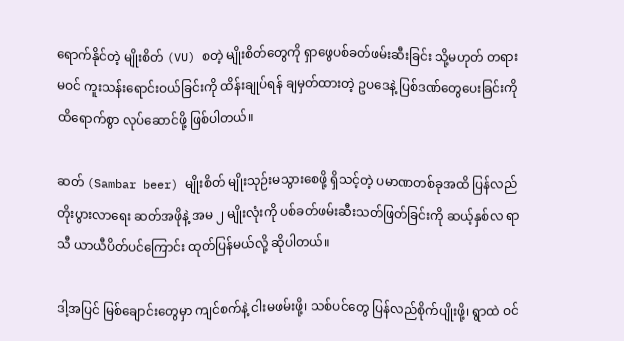ရောက်နိုင်တဲ့ မျိုးစိတ် (VU) စတဲ့ မျိုးစိတ်တွေကို ရှာဖွေပစ်ခတ်ဖမ်းဆီးခြင်း သို့မဟုတ် တရားမဝင် ကူးသန်းရောင်းဝယ်ခြင်းကို ထိန်းချုပ်ရန် ချမှတ်ထားတဲ့ ဥပဒေနဲ့ ပြစ်ဒဏ်တွေပေးခြင်းကို ထိရောက်စွာ လုပ်ဆောင်ဖို့ ဖြစ်ပါတယ်။

ဆတ် (Sambar beer) မျိုးစိတ် မျိုးသုဉ်းမသွားစေဖို့ ရှိသင့်တဲ့ ပမာဏတစ်ခုအထိ ပြန်လည်တိုးပွားလာရေး ဆတ်အဖိုနဲ့ အမ ၂ မျိုးလုံးကို ပစ်ခတ်ဖမ်းဆီးသတ်ဖြတ်ခြင်းကို ဆယ့်နှစ်လ ရာသီ ယာယီပိတ်ပင်ကြောင်း ထုတ်ပြန်မယ်လို့ ဆိုပါတယ်။

ဒါ့အပြင် မြစ်ချောင်းတွေမှာ ကျင်စက်နဲ့ ငါးမဖမ်းဖို့၊ သစ်ပင်တွေ ပြန်လည်စိုက်ပျိုးဖို့၊ ရွာထဲ ဝင်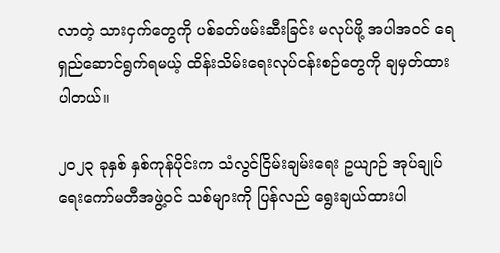လာတဲ့ သားငှက်တွေကို ပစ်ခတ်ဖမ်းဆီးခြင်း မလုပ်ဖို့ အပါအဝင် ရေရှည်ဆောင်ရွက်ရမယ့် ထိန်းသိမ်းရေးလုပ်ငန်းစဉ်တွေကို ချမှတ်ထားပါတယ်။

၂၀၂၃ ခုနှစ် နှစ်ကုန်ပိုင်းက သံလွင်ငြိမ်းချမ်းရေး ဥယျာဉ် အုပ်ချုပ်ရေးကော်မတီအဖွဲ့ဝင် သစ်များကို ပြန်လည် ရွေးချယ်ထားပါ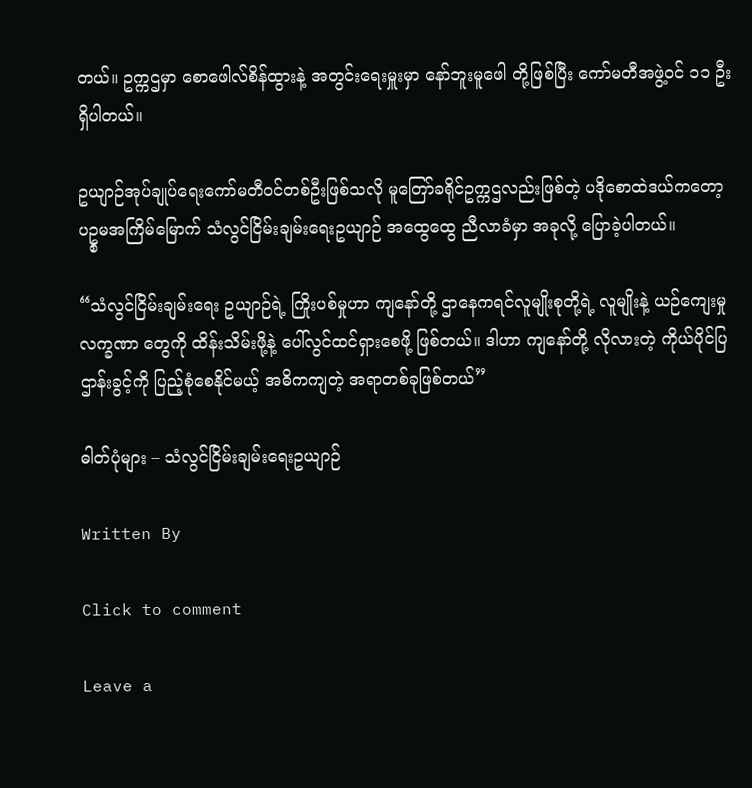တယ်။ ဥက္ကဌမှာ စောဖေါလ်စိန်ထွားနဲ့ အတွင်းရေးမှူးမှာ နော်ဘူးမူဖေါ တို့ဖြစ်ပြီး ကော်မတီအဖွဲ့ဝင် ၁၁ ဦး ရှိပါတယ်။

ဥယျာဉ်အုပ်ချုပ်ရေးကော်မတီဝင်တစ်ဦးဖြစ်သလို မူတြော်ခရိုင်ဥက္ကဌလည်းဖြစ်တဲ့ ပဒိုစောထဲဒယ်ကတော့ ပဥ္စမအကြိမ်မြောက် သံလွင်ငြိမ်းချမ်းရေးဥယျာဉ် အထွေထွေ ညီလာခံမှာ အခုလို့ ပြောခဲ့ပါတယ်။

“သံလွင်ငြိမ်းချမ်းရေး ဥယျာဉ်ရဲ့ ကြိုးပစ်မှုဟာ ကျနော်တို့ ဌာနေကရင်လူမျိုးစုတို့ရဲ့ လူမျိုးနဲ့ ယဉ်ကျေးမှု လက္ခဏာ တွေကို ထိန်းသိမ်းဖို့နဲ့ ပေါ်လွင်ထင်ရှားစေဖို့ ဖြစ်တယ်။ ဒါဟာ ကျနော်တို့ လိုလားတဲ့ ကိုယ်ပိုင်ပြဌာန်းခွင့်ကို ပြည့်စုံစေနိုင်မယ့် အဓိကကျတဲ့ အရာတစ်ခုဖြစ်တယ်”

ဓါတ်ပုံများ – သံလွင်ငြိမ်းချမ်းရေးဥယျာဉ်

Written By

Click to comment

Leave a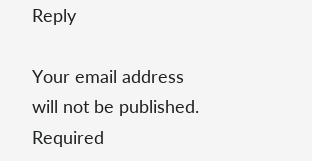Reply

Your email address will not be published. Required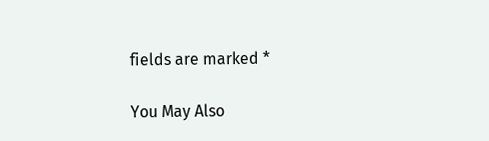fields are marked *

You May Also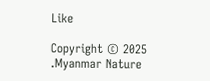Like

Copyright © 2025 .Myanmar Nature